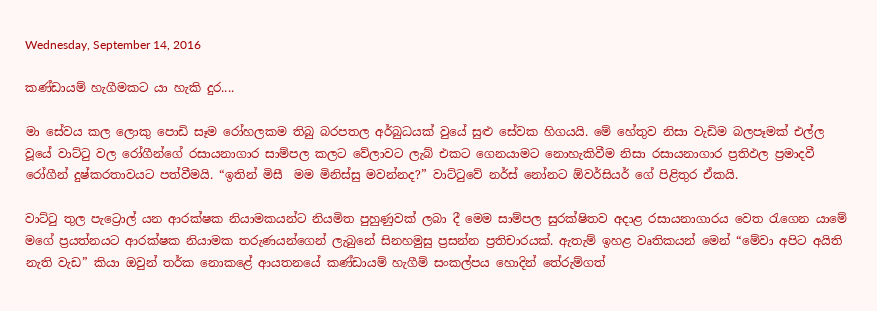Wednesday, September 14, 2016

කණ්ඩායම් හැගීමකට යා හැකි දුර....

මා සේවය කල ලොකු පොඩි සෑම රෝහලකම තිබු බරපතල අර්බුධයක් වුයේ සුළු සේවක හිගයයි. මේ හේතුව නිසා වැඩිම බලපෑමක් එල්ල වූයේ වාට්ටු වල රෝගීන්ගේ රසායනාගාර සාම්පල කලට වේලාවට ලැබ් එකට ගෙනයාමට නොහැකිවීම නිසා රසායනාගාර ප්‍රතිඵල ප්‍රමාදවී රෝගීන් දුෂ්කරතාවයට පත්වීමයි. “ඉතින් මිසී  මම මිනිස්සු මවන්නද?” වාට්ටුවේ නර්ස් නෝනට ඕවර්සියර් ගේ පිළිතුර ඒකයි.

වාට්ටු තුල පැට්‍රොල් යන ආරක්ෂක නියාමකයන්ට නියමිත පුහුණුවක් ලබා දී මෙම සාම්පල සුරක්ෂිතව අදාළ රසායනාගාරය වෙත රැගෙන යාමේ මගේ ප්‍රයත්නයට ආරක්ෂක නියාමක තරුණයන්ගෙන් ලැබුනේ සිනහමුසු ප්‍රසන්න ප්‍රතිචාරයක්. ඇතැම් ඉහළ වෘතිකයන් මෙන් “මේවා අපිට අයිති නැති වැඩ” කියා ඔවුන් තර්ක නොකළේ ආයතනයේ කණ්ඩායම් හැගීම් සංකල්පය හොදින් තේරුම්ගත්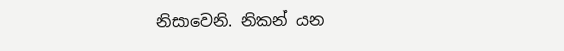නිසාවෙනි. නිකන් යන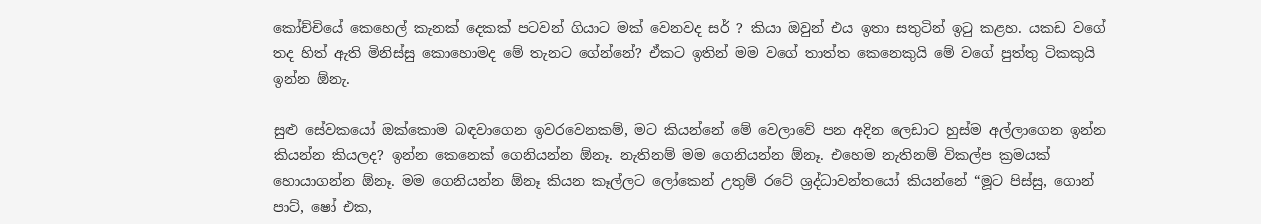කෝච්චියේ කෙහෙල් කැනක් දෙකක් පටවන් ගියාට මක් වෙනවද සර් ? කියා ඔවුන් එය ඉතා සතුටින් ඉටු කළහ. යකඩ වගේ තද හිත් ඇති මිනිස්සු කොහොමද මේ තැනට ගේන්නේ? ඒකට ඉතින් මම වගේ තාත්ත කෙනෙකුයි මේ වගේ පුත්තු ටිකකුයි ඉන්න ඕනැ.

සුළු සේවකයෝ ඔක්කොම බඳවාගෙන ඉවරවෙනකම්, මට කියන්නේ මේ වෙලාවේ පන අදින ලෙඩාට හුස්ම අල්ලාගෙන ඉන්න කියන්න කියලද? ඉන්න කෙනෙක් ගෙනියන්න ඕනෑ. නැතිනම් මම ගෙනියන්න ඕනෑ. එහෙම නැතිනම් විකල්ප ක්‍රමයක් හොයාගන්න ඕනෑ. මම ගෙනියන්න ඕනෑ කියන කෑල්ලට ලෝකෙන් උතුම් රටේ ශ්‍රද්ධාවන්තයෝ කියන්නේ “මූට පිස්සු, ගොන් පාට්, ෂෝ එක,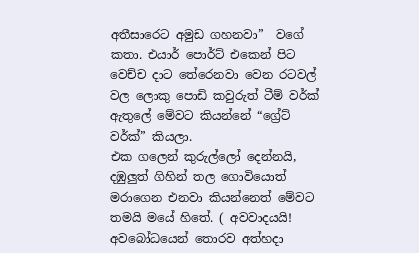අතීසාරෙට අමුඩ ගහනවා”  වගේ කතා. එයාර් පොර්ට් එකෙන් පිට වෙච්ච දාට තේරෙනවා වෙන රටවල් වල ලොකු පොඩි කවුරුත් ටීම් වර්ක් ඇතුලේ මේවට කියන්නේ “ග්‍රේට් වර්ක්” කියලා.
එක ගලෙන් කුරුල්ලෝ දෙන්නයි, දඹුලුත් ගිහින් තල ගොවියොත් මරාගෙන එනවා කියන්නෙත් මේවට තමයි මයේ හිතේ. ( අවවාදයයි! අවබෝධයෙන් තොරව අත්හදා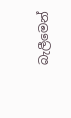බැලීමෙන්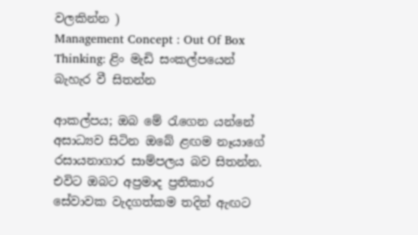වලකින්න )
Management Concept : Out Of Box Thinking: ළිං මැඩි සංකල්පයෙන් බැහැර වී සිතන්න

ආකල්පය; ඔබ මේ රැගෙන යන්නේ අසාධ්‍යව සිටින ඔබේ ළඟම නෑයාගේ රසායනාගාර සාම්පලය බව සිතන්න. එවිට ඔබට අප්‍රමාද ප්‍රතිකාර සේවාවක වැදගත්කම තදින් ඇඟට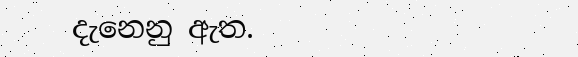දැනෙනු ඇත.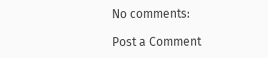No comments:

Post a Comment